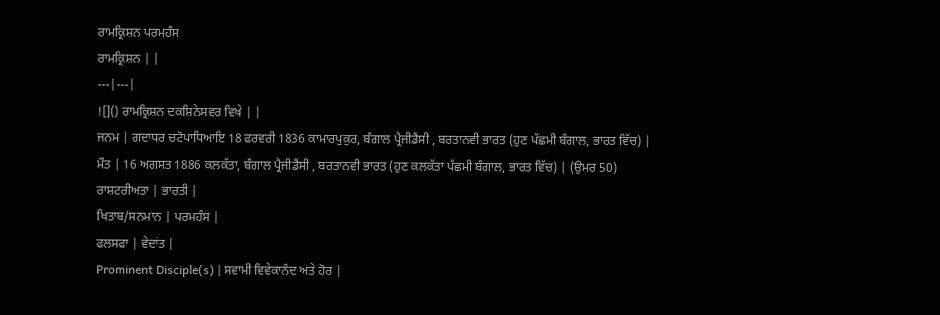ਰਾਮਕ੍ਰਿਸ਼ਨ ਪਰਮਹੰਸ
ਰਾਮਕ੍ਰਿਸ਼ਨ | |
---|---|
![]() ਰਾਮਕ੍ਰਿਸ਼ਨ ਦਕਸ਼ਿਨੇਸਵਰ ਵਿਖੇ | |
ਜਨਮ | ਗਦਾਧਰ ਚਟੋਪਾਧਿਆਇ 18 ਫਰਵਰੀ 1836 ਕਾਮਾਰਪੁਕੁਰ, ਬੰਗਾਲ ਪ੍ਰੈਜੀਡੈਂਸੀ , ਬਰਤਾਨਵੀ ਭਾਰਤ (ਹੁਣ ਪੱਛਮੀ ਬੰਗਾਲ, ਭਾਰਤ ਵਿੱਚ) |
ਮੌਤ | 16 ਅਗਸਤ 1886 ਕਲਕੱਤਾ, ਬੰਗਾਲ ਪ੍ਰੈਜੀਡੈਂਸੀ , ਬਰਤਾਨਵੀ ਭਾਰਤ (ਹੁਣ ਕਲਕੱਤਾ ਪੱਛਮੀ ਬੰਗਾਲ, ਭਾਰਤ ਵਿੱਚ) | (ਉਮਰ 50)
ਰਾਸ਼ਟਰੀਅਤਾ | ਭਾਰਤੀ |
ਖਿਤਾਬ/ਸਨਮਾਨ | ਪਰਮਹੰਸ |
ਫਲਸਫਾ | ਵੇਦਾਂਤ |
Prominent Disciple(s) | ਸਵਾਮੀ ਵਿਵੇਕਾਨੰਦ ਅਤੇ ਹੋਰ |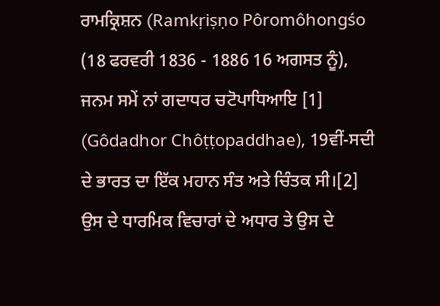ਰਾਮਕ੍ਰਿਸ਼ਨ (Ramkṛiṣṇo Pôromôhongśo (18 ਫਰਵਰੀ 1836 - 1886 16 ਅਗਸਤ ਨੂੰ), ਜਨਮ ਸਮੇਂ ਨਾਂ ਗਦਾਧਰ ਚਟੋਪਾਧਿਆਇ [1] (Gôdadhor Chôṭṭopaddhae), 19ਵੀਂ-ਸਦੀ ਦੇ ਭਾਰਤ ਦਾ ਇੱਕ ਮਹਾਨ ਸੰਤ ਅਤੇ ਚਿੰਤਕ ਸੀ।[2] ਉਸ ਦੇ ਧਾਰਮਿਕ ਵਿਚਾਰਾਂ ਦੇ ਅਧਾਰ ਤੇ ਉਸ ਦੇ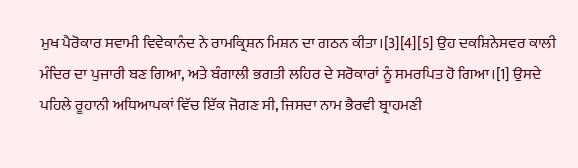ਮੁਖ ਪੈਰੋਕਾਰ ਸਵਾਮੀ ਵਿਵੇਕਾਨੰਦ ਨੇ ਰਾਮਕ੍ਰਿਸ਼ਨ ਮਿਸ਼ਨ ਦਾ ਗਠਨ ਕੀਤਾ।[3][4][5] ਉਹ ਦਕਸ਼ਿਨੇਸਵਰ ਕਾਲੀ ਮੰਦਿਰ ਦਾ ਪੁਜਾਰੀ ਬਣ ਗਿਆ, ਅਤੇ ਬੰਗਾਲੀ ਭਗਤੀ ਲਹਿਰ ਦੇ ਸਰੋਕਾਰਾਂ ਨੂੰ ਸਮਰਪਿਤ ਹੋ ਗਿਆ।[1] ਉਸਦੇ ਪਹਿਲੇ ਰੂਹਾਨੀ ਅਧਿਆਪਕਾਂ ਵਿੱਚ ਇੱਕ ਜੋਗਣ ਸੀ, ਜਿਸਦਾ ਨਾਮ ਭੈਰਵੀ ਬ੍ਰਾਹਮਣੀ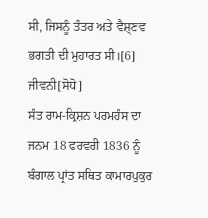ਸੀ, ਜਿਸਨੂੰ ਤੰਤਰ ਅਤੇ ਵੈਸ਼੍ਣਵ ਭਗਤੀ ਦੀ ਮੁਹਾਰਤ ਸੀ।[6]
ਜੀਵਨੀ[ਸੋਧੋ]
ਸੰਤ ਰਾਮ-ਕ੍ਰਿਸ਼ਨ ਪਰਮਹੰਸ ਦਾ ਜਨਮ 18 ਫਰਵਰੀ 1836 ਨੂੰ ਬੰਗਾਲ ਪ੍ਰਾਂਤ ਸਥਿਤ ਕਾਮਾਰਪੁਕੁਰ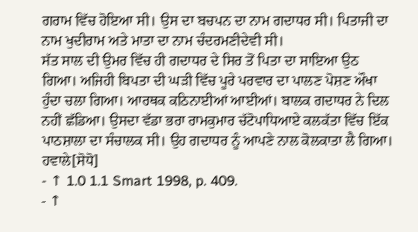ਗਰਾਮ ਵਿੱਚ ਹੋਇਆ ਸੀ। ਉਸ ਦਾ ਬਚਪਨ ਦਾ ਨਾਮ ਗਦਾਧਰ ਸੀ। ਪਿਤਾਜੀ ਦਾ ਨਾਮ ਖੁਦੀਰਾਮ ਅਤੇ ਮਾਤਾ ਦਾ ਨਾਮ ਚੰਦਰਮਣੀਦੇਵੀ ਸੀ।
ਸੱਤ ਸਾਲ ਦੀ ਉਮਰ ਵਿੱਚ ਹੀ ਗਦਾਧਰ ਦੇ ਸਿਰ ਤੋਂ ਪਿਤਾ ਦਾ ਸਾਇਆ ਉਠ ਗਿਆ। ਅਜਿਹੀ ਬਿਪਤਾ ਦੀ ਘੜੀ ਵਿੱਚ ਪੂਰੇ ਪਰਵਾਰ ਦਾ ਪਾਲਣ ਪੋਸ਼ਣ ਔਖਾ ਹੁੰਦਾ ਚਲਾ ਗਿਆ। ਆਰਥਕ ਕਠਿਨਾਈਆਂ ਆਈਆਂ। ਬਾਲਕ ਗਦਾਧਰ ਨੇ ਦਿਲ ਨਹੀਂ ਛੱਡਿਆ। ਉਸਦਾ ਵੱਡਾ ਭਰਾ ਰਾਮਕੁਮਾਰ ਚੱਟੋਪਾਧਿਆਏ ਕਲਕੱਤਾ ਵਿੱਚ ਇੱਕ ਪਾਠਸ਼ਾਲਾ ਦਾ ਸੰਚਾਲਕ ਸੀ। ਉਹ ਗਦਾਧਰ ਨੂੰ ਆਪਣੇ ਨਾਲ ਕੋਲਕਾਤਾ ਲੈ ਗਿਆ।
ਹਵਾਲੇ[ਸੋਧੋ]
- ↑ 1.0 1.1 Smart 1998, p. 409.
- ↑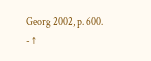Georg 2002, p. 600.
- ↑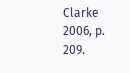Clarke 2006, p. 209.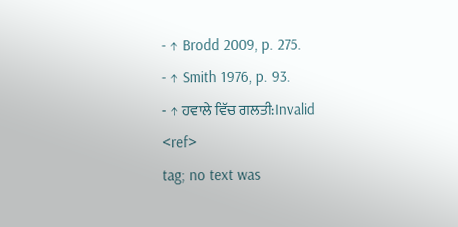- ↑ Brodd 2009, p. 275.
- ↑ Smith 1976, p. 93.
- ↑ ਹਵਾਲੇ ਵਿੱਚ ਗਲਤੀ:Invalid
<ref>
tag; no text was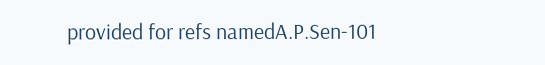provided for refs namedA.P.Sen-101